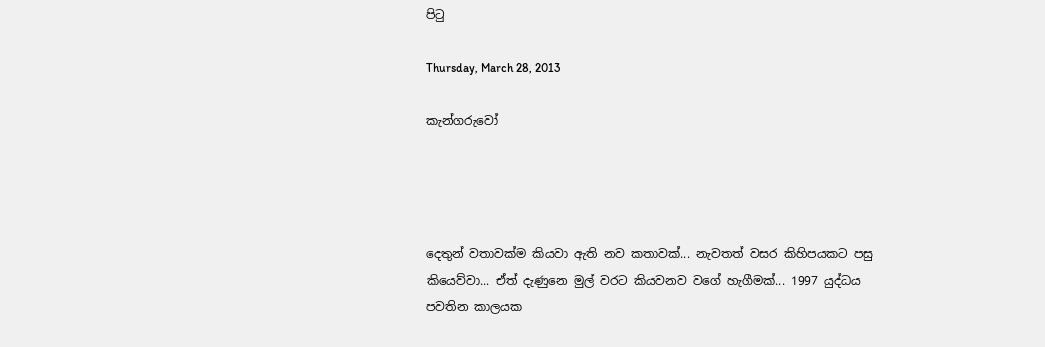පිටු

Thursday, March 28, 2013

කැන්ගරුවෝ




දෙතුන් වතාවක්ම කියවා ඇති නව කතාවක්... නැවතත් වසර කිහිපයකට පසු කියෙව්වා... ඒත් දැණුනෙ මුල් වරට කියවනව වගේ හැගීමක්... 1997 යුද්ධය පවතින කාලයක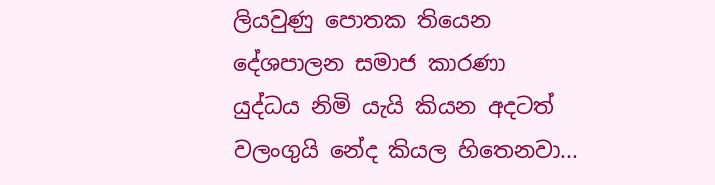ලියවුණු පොතක තියෙන දේශපාලන සමාජ කාරණා යුද්ධය නිමි යැයි කියන අදටත් වලංගුයි නේද කියල හිතෙනවා...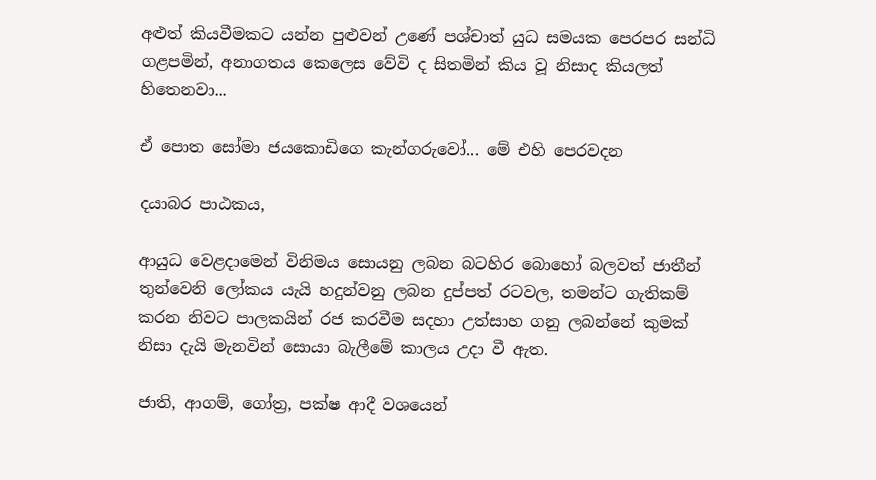අළුත් කියවීමකට යන්න පුළුවන් උණේ පශ්චාත් යුධ සමයක පෙරපර සන්ධි ගළපමින්, අනාගතය කෙලෙස වේවි ද සිතමින් කිය වූ නිසාද කියලත් හිතෙනවා...

ඒ පොත සෝමා ජයකොඩිගෙ කැන්ගරුවෝ... මේ එහි පෙරවදන

දයාබර පාඨකය,

ආයුධ වෙළදාමෙන් විනිමය සොයනු ලබන බටහිර බොහෝ බලවත් ජාතීන් තුන්වෙනි ලෝකය යැයි හදුන්වනු ලබන දුප්පත් රටවල, තමන්ට ගැතිකම් කරන නිවට පාලකයින් රජ කරවීම සදහා උත්සාහ ගනු ලබන්නේ කුමක් නිසා දැයි මැනවින් සොයා බැලීමේ කාලය උදා වී ඇත.

ජාති, ආගම්, ගෝත්‍ර, පක්ෂ ආදී වශයෙන්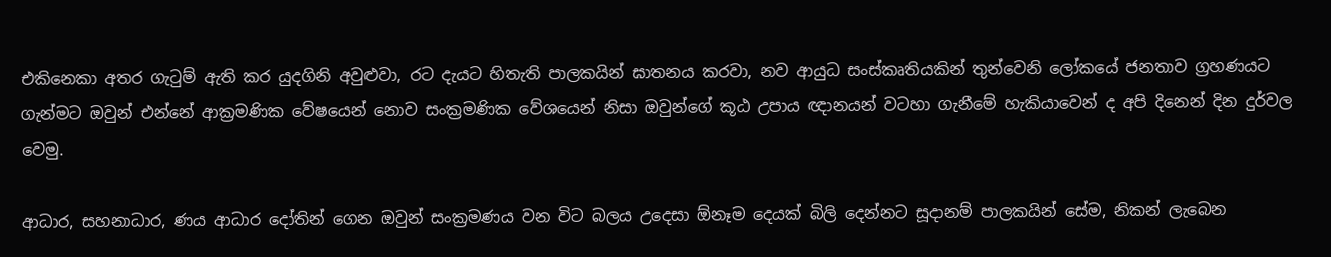එකිනෙකා අතර ගැටුම් ඇති කර යුදගිනි අවුළුවා, රට දැයට හිතැති පාලකයින් ඝාතනය කරවා, නව ආයුධ සංස්කෘතියකින් ‍තුන්වෙනි ලෝකයේ ජනතාව ග්‍රහණයට ගැන්මට ඔවුන් එන්නේ ආක්‍රමණික වේෂයෙන් නොව සංක්‍රමණික වේශයෙන් නිසා ඔවුන්ගේ කූඨ උපාය ඥානයන් වටහා ගැනීමේ හැකියාවෙන් ද අපි දිනෙන් දින දුර්වල වෙමු.

ආධාර, සහනාධාර, ණය ආධාර දෝතින් ගෙන ඔවුන් සංක්‍රමණය වන විට බලය උදෙසා ඕනෑම‍ දෙයක් බිලි දෙන්නට සූදානම් පාලකයින් සේම, නිකන් ලැබෙන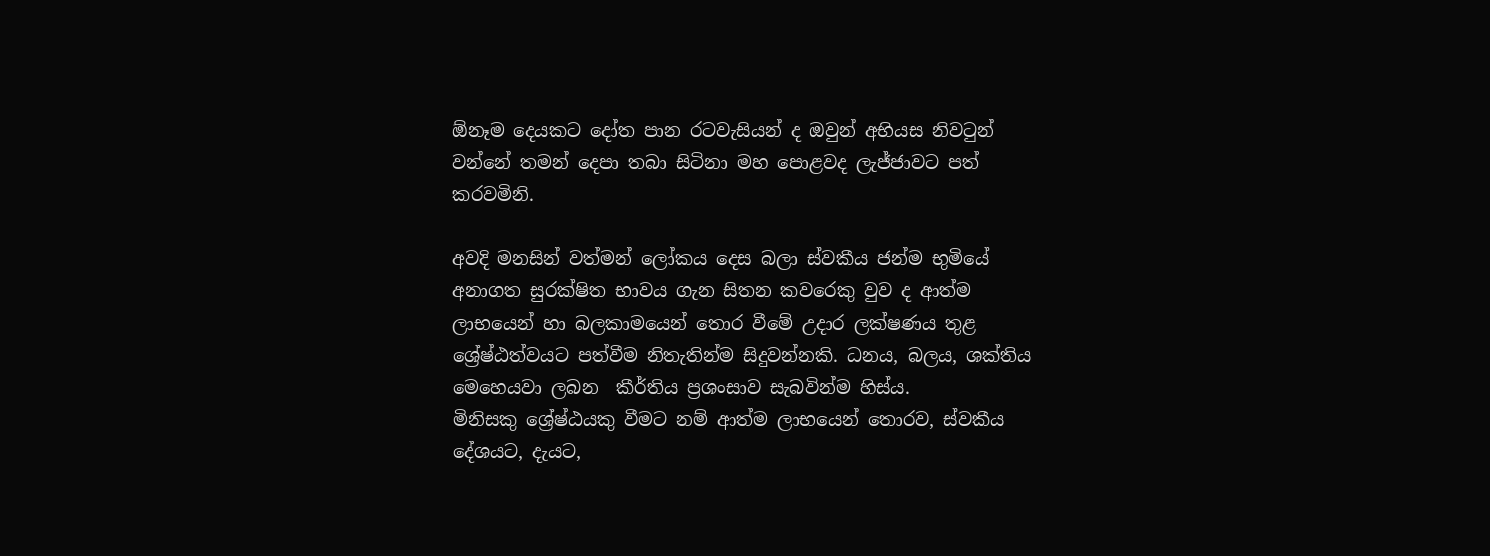ඕනෑම දෙයකට දෝත පාන රටවැසියන් ද ඔවුන් අභියස නිවටුන් වන්නේ තමන් දෙපා තබා සිටිනා මහ පොළවද ලැජ්ජාවට පත් කරවමිනි.

අවදි මනසින් වත්මන් ලෝකය දෙස බලා ස්වකීය ජන්ම භුමියේ අනාගත සුරක්ෂිත භාවය ගැන සිතන කවරෙකු වුව ද ආත්ම ලාභයෙන් හා බලකාමයෙන් තොර වීමේ උදාර ලක්ෂණය තුළ ශ්‍රේෂ්ඨත්වයට පත්වීම නිතැතින්ම සිදුවන්නකි. ධනය, බලය, ශක්තිය මෙහෙයවා ලබන  කීර්තිය ප්‍රශංසාව සැබවින්ම හිස්ය.
මිනිසකු ශ්‍රේෂ්ඨයකු වීමට නම් ආත්ම ලාභයෙන් ‍තොරව, ස්වකීය දේශයට, දැයට,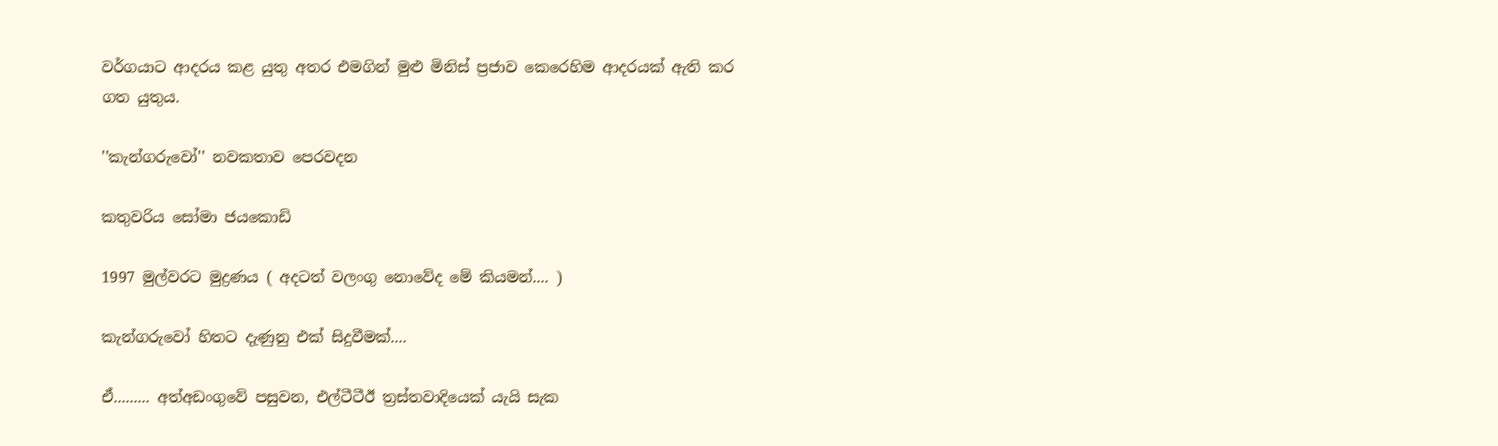වර්ගයාට ආදරය කළ යුතු අතර එමගින් මුළු මිනිස් ප්‍රජාව කෙරෙහිම ආදරයක් ඇති කර ගත යුතුය.

''කැන්ගරුවෝ'' නවකතාව පෙරවදන

කතුවරිය සෝමා ජයකොඩි

1997 මුල්වරට මුද්‍රණය ( අදටත් වලංගු නොවේද මේ කියමන්.... )

කැන්ගරුවෝ හිතට දැණුනු එක් සිදුවීමක්....

ඒ......... අත්අඩංගුවේ පසුවන, එල්ටීටීඊ ත්‍රස්තවාදියෙක් යැයි සැක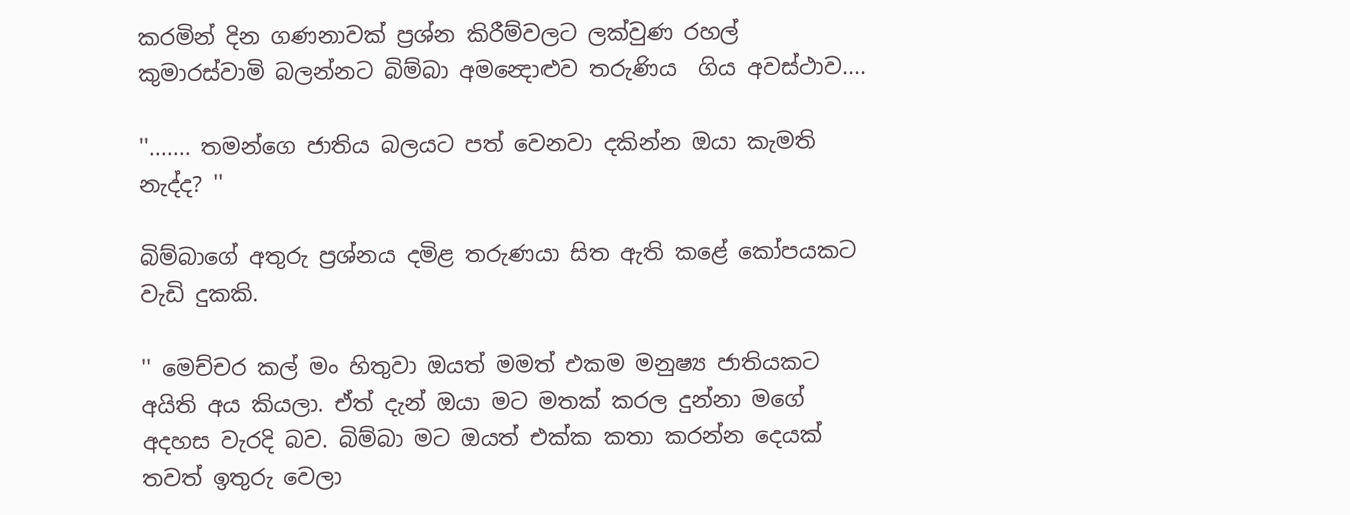කරමින් දින ගණනාවක් ප්‍රශ්න කිරීම්වලට ලක්වුණ රහල් කුමාරස්වාමි බලන්නට බිම්බා අමන්‍දොළුව තරුණිය  ගිය අවස්ථාව....

''....... තමන්ගෙ ජාතිය බලයට පත් වෙනවා දකින්න ඔයා කැමති නැද්ද? ''

බිම්බාගේ අතුරු ප්‍රශ්නය දමිළ තරුණයා සිත ඇති කළේ කෝපයකට වැඩි දුකකි.

'' මෙච්චර කල් මං හිතුවා ඔයත් මමත් එකම මනුෂ්‍ය ජාතියකට අයිති අය කියලා. ඒත් දැන් ඔයා මට මතක් කරල දුන්නා මගේ අදහස වැරදි බව. බිම්බා මට ඔයත් එක්ක කතා කරන්න දෙයක් තවත් ඉතුරු වෙලා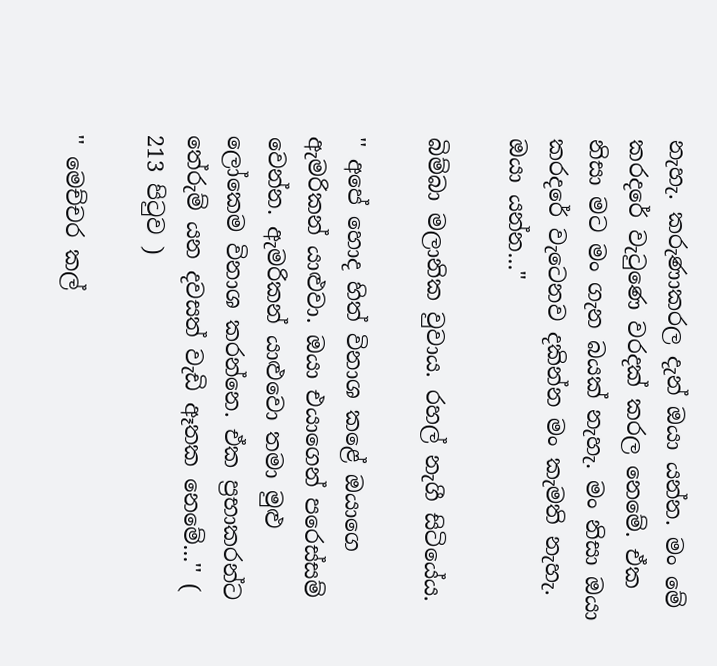නැහැ. කරුණාකරල දැන් ඔයා යන්න. මං මේ කරදරේ වැටුණෙ වරදක් කරල නෙමේ. ඒක නිසා මට මං ගැන බයක් නැහැ. මං නිසා ඔයා කරදරේ වැටෙනව දකින්න මං කැමති නැහැ. ඔයා යන්න..."

බිම්බා මලානික වුවාය. රහල් නැගී සිටියේය.

'' අපේ හොද හිත් විනාශ කළේ ඔයාගෙ ඇමරිකන් යාළුවා. ඔයා එයාගෙන් පරෙස්සම් වෙන්න. ඇමරිකන් යාළුවො තමා මුළු ලෝකෙම විනාශ කරන්නෙ. ඒක ප්‍රභාකරන්ට තේරුම් යන දවසත් වැඩි ඈතක නෙමේ...'' ( 213 පිටුව )

'' මෙච්චර කල්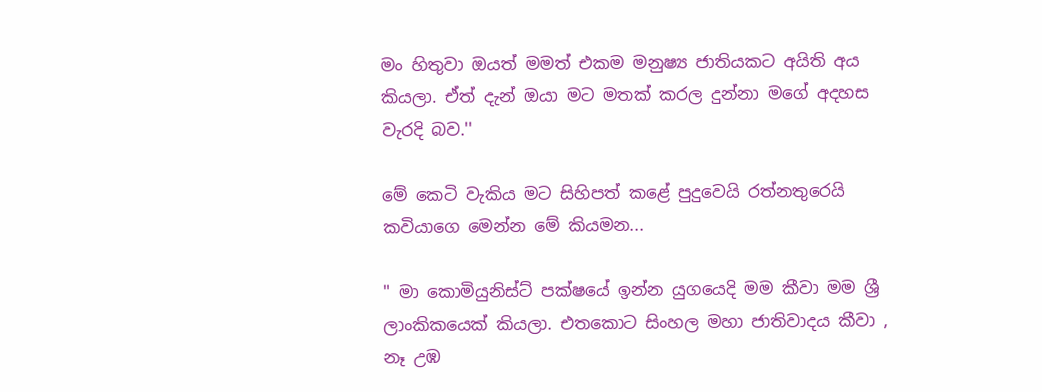මං හිතුවා ඔයත් මමත් එකම මනුෂ්‍ය ජාතියකට අයිති අය කියලා. ඒත් දැන් ඔයා මට මතක් කරල දුන්නා මගේ අදහස වැරදි බව.''

මේ කෙටි වැකිය මට සිහිපත් කළේ පුදුවෙයි රත්නතුරෙයි කවියාගෙ මෙන්න මේ කියමන...

" මා කොමියුනිස්ට් පක්ෂයේ ඉන්න යුගයෙදි මම කීවා මම ශ්‍රී ලාංකිකයෙක් කියලා. එතකොට සිංහල මහා ජාතිවාදය කීවා , නෑ උඹ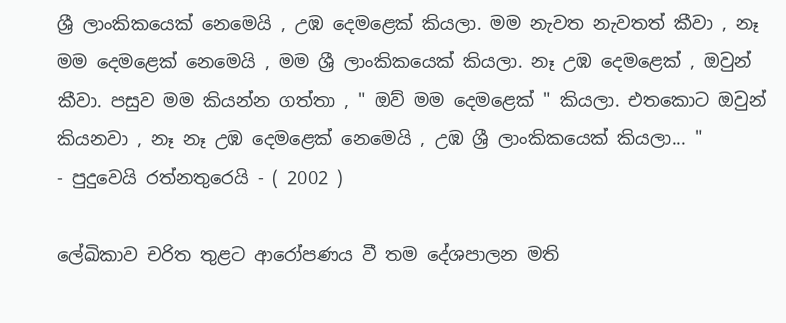ශ්‍රී ලාංකිකයෙක් නෙමෙයි , උඹ දෙමළෙක් කියලා. මම නැවත නැවතත් කීවා , නෑ මම දෙමළෙක් නෙමෙයි , මම ශ්‍රී ලාංකිකයෙක් කියලා. නෑ උඹ දෙමළෙක් , ඔවුන් කීවා. පසුව මම කියන්න ගත්තා , " ඔව් මම දෙමළෙක් " කියලා. එතකොට ඔවුන් කියනවා , නෑ නෑ උඹ දෙමළෙක් නෙමෙයි , උඹ ශ්‍රී ලාංකිකයෙක් කියලා... "
- පුදුවෙයි රත්නතුරෙයි - ( 2002 )

ලේඛිකාව චරිත තුළට ආරෝපණය වී තම දේශපාලන මති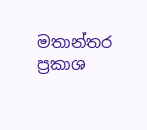මතාන්තර ප්‍රකාශ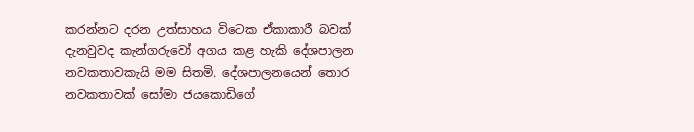කරන්නට දරන උත්සාහය විටෙක ඒකාකාරී බවක් දැනවුවද කැන්ගරුවෝ අගය කළ හැකි දේශපාලන නවකතාවකැයි මම සිතමි. දේශපාල‍නයෙන් තොර නවකතාවක් සෝමා ජයකොඩිගේ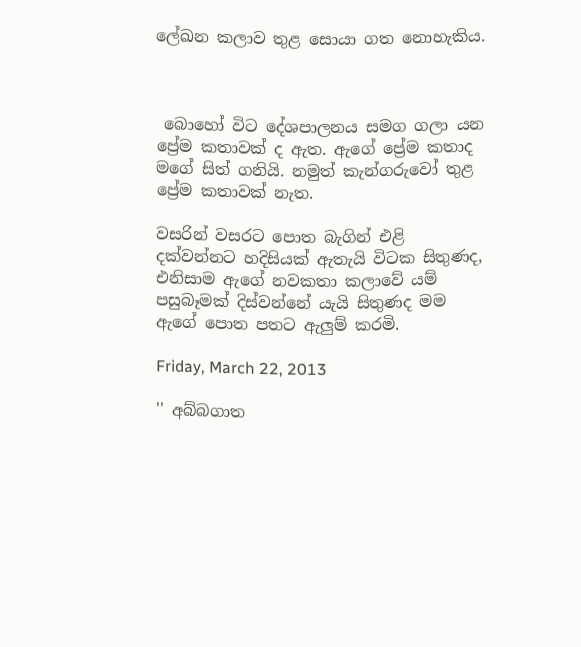ලේඛන කලාව තුළ සොයා ගත නොහැකිය.



 බොහෝ විට දේශපාලනය සමග ගලා යන ප්‍රේම කතාවක් ද ඇත. ඇගේ ප්‍රේම කතාද මගේ සිත් ගනියි. නමුත් කැන්ගරුවෝ තුළ ප්‍රේම කතාවක් නැත.

වසරින් වසරට පොත බැගින් එළි දක්වන්නට හදිසියක් ඇතැයි විටක සිතුණද, එනිසාම ඇගේ නවකතා කලාවේ යම් පසුබෑමක් දිස්වන්නේ යැයි සිතුණද මම ඇගේ පොත පතට ඇලුම් කරමි.

Friday, March 22, 2013

'' අබ්බගාත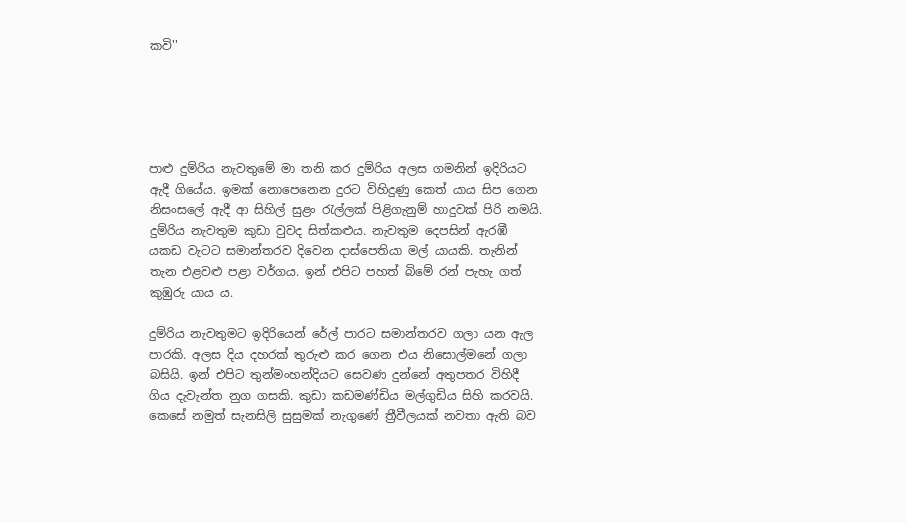කවි''





පාළු දුම්රිය නැවතුමේ මා තනි කර දුම්රිය අලස ගමනින් ඉදිරියට ඇදී ගියේය. ඉමක් නොපෙනෙන දුරට විහිදුණු කෙත් යාය සිප ගෙන නිසංසලේ ඇදී ආ සිහිල් සුළං රැල්ලක් පිළිගැනුම් හාදුවක් පිරි නමයි. දුම්රිය නැවතුම කුඩා වුවද සිත්කළුය. නැවතුම දෙපසින් ඇරඹී යකඩ වැටට සමාන්තරව දිවෙන දාස්පෙතියා මල් යායකි. තැනින් තැන එළවළු පළා වර්ගය. ඉන් එපිට පහත් බිමේ රන් පැහැ ගත් කුඹුරු යාය ය.

දුම්රිය නැවතුමට ඉදිරියෙන් රේල් පාරට සමාන්තරව ගලා යන ඇල පාරකි. අලස දිය දහරක් තුරුළු කර ගෙන එය නිසොල්මනේ ගලා බසියි. ඉන් එපිට තුන්මංහන්දියට සෙවණ දුන්නේ අතුපතර විහිදී ගිය දැවැන්ත නුග ගසකි. කුඩා කඩමණ්ඩිය මල්ගුඩිය සිහි කරවයි. කෙසේ නමුත් සැනසිලි සුසුමක් නැගුණේ ත්‍රීවීලයක් නවතා ඇති බව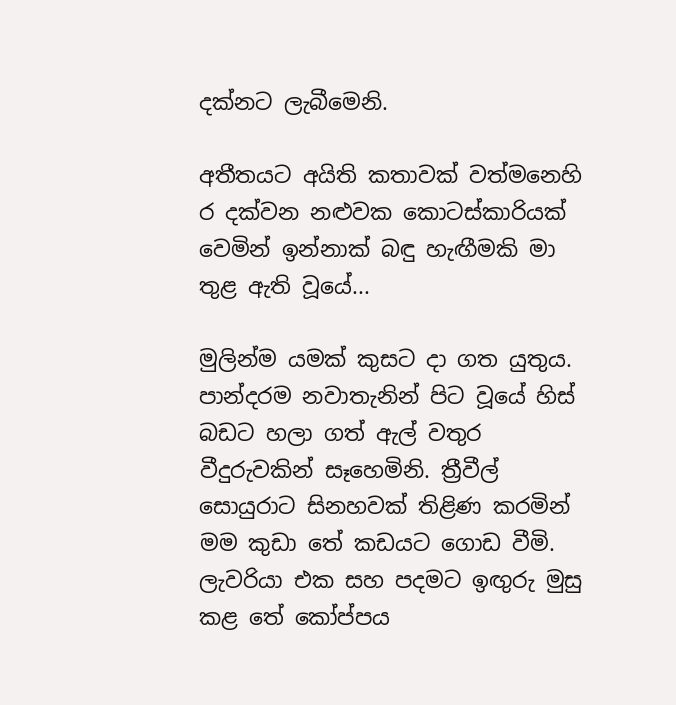දක්නට ලැබීමෙනි.

අතීතයට අයිති කතාවක් වත්මනෙහි ර දක්වන නළුවක කොටස්කාරියක් වෙමින් ඉන්නාක් බඳු හැඟීමකි මා තුළ ඇති වූයේ...

මුලින්ම යමක් කුසට දා ගත යුතුය. පාන්දරම නවාතැනින් පිට වූයේ හිස් බඩට හලා ගත් ඇල් වතුර වීදුරුවකින් සෑහෙමිනි. ත්‍රීවීල් සොයුරාට සිනහවක් තිළිණ කරමින් මම කුඩා තේ කඩයට ගොඩ වීමි. ලැවරියා එක සහ පදමට ඉඟුරු මුසු කළ තේ කෝප්පය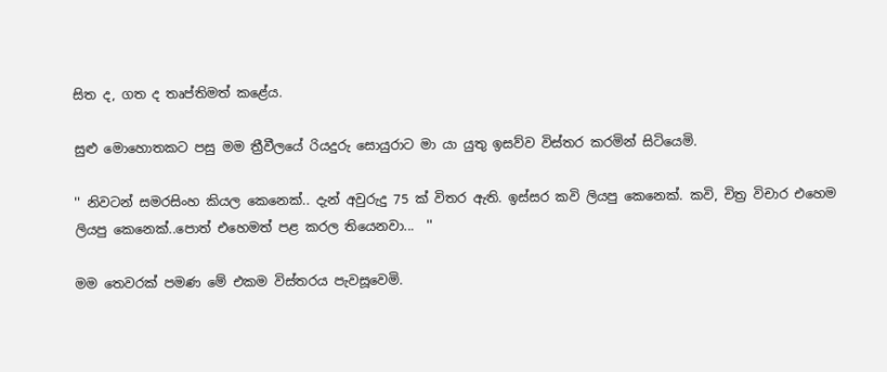සිත ද, ගත ද තෘප්තිමත් කළේය.

සුළු මොහොතකට පසු මම ත්‍රීවීලයේ රියදුරු සොයුරාට මා යා යුතු ඉසව්ව විස්තර කරමින් සිටියෙමි.

'' නිවටන් සමරසිංහ කියල කෙනෙක්.. දැන් අවුරුදු 75 ක් විතර ඇති. ඉස්සර කවි ලියපු කෙනෙක්. කවි, චිත්‍ර විචාර එහෙම ලියපු කෙනෙක්..පොත් එහෙමත් පළ කරල තියෙනවා...  ''

මම තෙවරක් පමණ මේ එකම විස්තරය පැවසූවෙමි.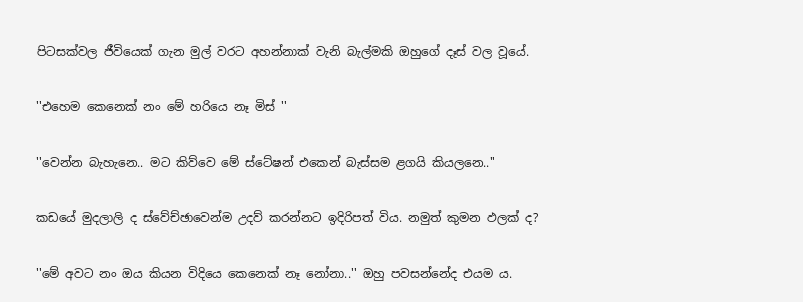පිටසක්වල ජීවියෙක් ගැන මුල් වරට අහන්නාක් වැනි බැල්මකි ඔහුගේ දෑස් වල වූයේ.

''එහෙම කෙනෙක් නං මේ හරියෙ නෑ මිස් ''

''වෙන්න බැහැනෙ.. මට කිව්වෙ මේ ස්ටේෂන් එකෙන් බැස්සම ළගයි කියලනෙ..''

කඩයේ මුදලාලි ද ස්වේච්ඡාවෙන්ම උදව් කරන්නට ඉදිරිපත් විය. නමුත් කුමන ඵලක් ද?

''මේ අවට නං ඔය කියන විදියෙ කෙනෙක් නෑ නෝනා..'' ඔහු පවසන්නේද එයම ය.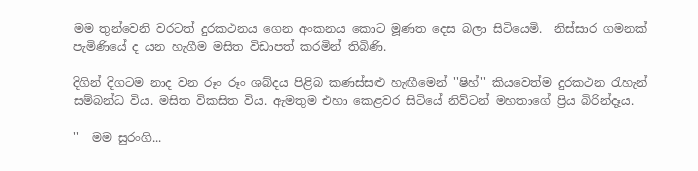මම තුන්වෙනි වරටත් දුරකථනය ගෙන අංකනය කොට මූණත දෙස බලා සිටියෙමි.  නිස්සාර ගමනක් පැමිණියේ ද යන හැගීම මසිත විඩාපත් කරමින් තිබිණි.

දිගින් දිගටම නාද වන රූං රූං ශබ්දය පිළිබ කණස්සළු හැඟීමෙන් ''ෂිහ්'' කියවෙත්ම දුරකථන රැහැන් සම්බන්ධ විය. මසිත විකසිත විය. ඇමතුම එහා කෙළවර සිටියේ නිව්ටන් මහතාගේ ප්‍රිය බිරින්දෑය.

''  මම සුරංගි...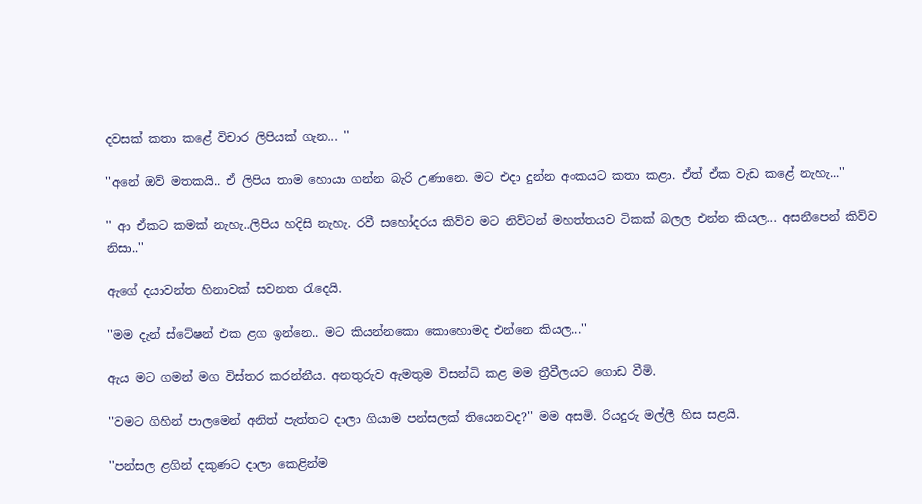දවසක් කතා කළේ විචාර ලිපියක් ගැන... ''

''අනේ ඔව් මතකයි.. ඒ ලිපිය තාම හොයා ගන්න බැරි උණානෙ. මට එදා දුන්න අංකයට කතා කළා. ඒත් ඒක වැඩ කළේ නැහැ...''

'' ආ ඒකට කමක් නැහැ..ලිපිය හදිසි නැහැ. රවී සහෝදරය කිව්ව මට නිව්ටන් මහත්තයව ටිකක් බලල එන්න කියල... අසනීපෙන් කිව්ව නිසා..''

ඇගේ දයාවන්ත හිනාවක් සවනත රැ‍දෙයි.

''මම දැන් ස්ටේෂන් එක ළග ඉන්නෙ.. මට කියන්නකො කොහොමද එන්නෙ කියල...''

ඇය මට ගමන් මග විස්තර කරන්නීය. අනතුරුව ඇමතුම විසන්ධි කළ මම ත්‍රීවීලයට ගොඩ වීමි.

''වමට ගිහින් පාලමෙන් අනිත් පැත්තට දාලා ගියාම පන්සලක් තියෙනවද?'' මම අසමි. රියදුරු මල්ලී හිස සළයි.

''පන්සල ළගින් දකුණට දාලා කෙළින්ම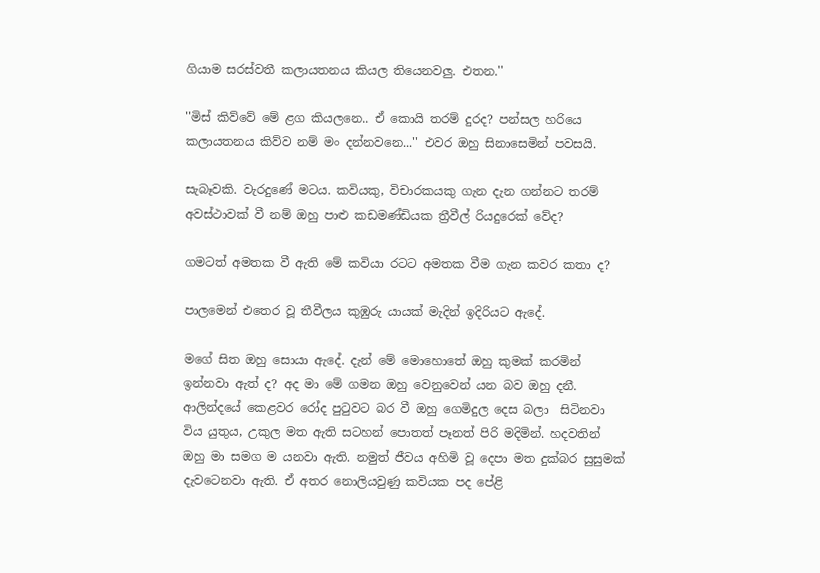ගියාම සරස්වතී කලායතනය කියල තියෙනවලු. එතන.''

''මිස් කිව්වේ මේ ළග කියලනෙ.. ඒ කොයි තරම් දුරද? පන්සල හරියෙ කලායතනය කිව්ව නම් මං දන්නවනෙ...'' එවර ඔහු සිනාසෙමින් පවසයි.

සැබෑවකි. වැරදුණේ මටය. කවියකු, විචාරකයකු ගැන දැන ගන්නට තරම් අවස්ථාවක් වී නම් ඔහු පාළු කඩමණ්ඩියක ත්‍රීවීල් රියදුරෙක් වේද?

ගමටත් අමතක වී ඇති මේ කවියා රටට අමතක වීම ගැන කවර කතා ද?

පාලමෙන් එතෙර වූ තීවීලය කුඹුරු යායක් මැදින් ඉදිරියට ඇදේ.

මගේ සිත ඔහු සොයා ඇදේ. දැන් මේ මොහොතේ ඔහු කුමක් කරමින් ඉන්නවා ඇත් ද? අද මා මේ ගමන ඔහු වෙනුවෙන් යන බව ඔහු දනී. ආලින්දයේ කෙළවර රෝද පුටුවට බර වී ඔහු ගෙමිදුල දෙස බලා  සිටිනවා විය යුතුය, උකුල මත ඇති සටහන් පොතත් පෑනත් පිරි මදිමින්. හදවතින් ඔහු මා සමග ම යනවා ඇති. නමුත් ජීවය අහිමි වූ දෙපා මත දුක්බර සුසුමක් දැවටෙනවා ඇති. ඒ අතර නොලියවුණු කවියක පද පේළි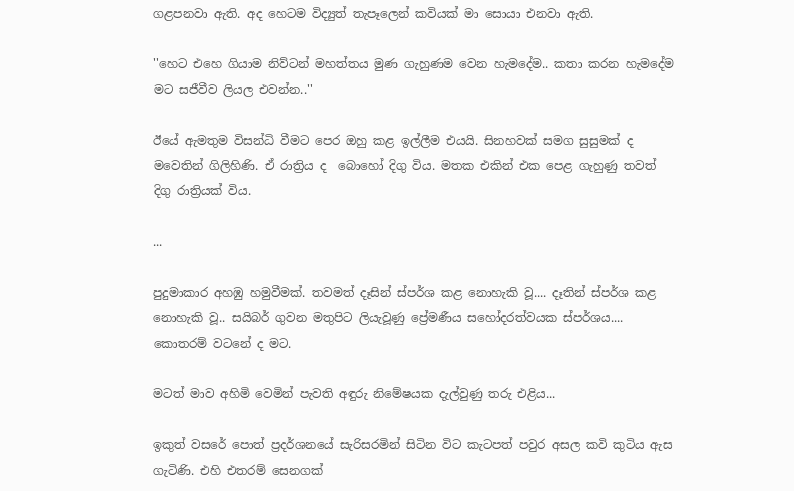ගළපනවා ඇති. අද හෙටම විද්‍යුත් තැපෑලෙන් කවියක් මා සොයා එනවා ඇති.

''හෙට එහෙ ගියාම නිව්ටන් මහත්තය මුණ ගැහුණම වෙන හැමදේම.. කතා කරන හැමදේම මට සජීවීව ලියල එවන්න..''

ඊයේ ඇමතුම විසන්ධි වීමට පෙර ඔහු කළ ඉල්ලීම එයයි. සිනහවක් සමග සුසුමක් ද මවෙතින් ගිලිහිණි. ඒ රාත්‍රිය ද  බොහෝ දිගු විය. මතක එකින් එක පෙළ ගැහුණු තවත් දිගු රාත්‍රියක් විය.

...

පුදුමාකාර අහඹු හමුවීමක්. තවමත් දෑසින් ස්පර්ශ කළ නොහැකි වූ.... දෑතින් ස්පර්ශ කළ නොහැකි වූ.. සයිබර් ගුවන මතුපිට ලියැවූණු ප්‍රේමණීය සහෝදරත්වයක ස්පර්ශය.... කොතරම් වටනේ ද මට.

මටත් මාව අහිමි වෙමින් පැවති අඳුරු නිමේෂයක දැල්වුණු තරු එළිය...

ඉකුත් වසරේ පොත් ප්‍රදර්ශනයේ සැරිසරමින් සිටින විට කැටපත් පවුර අසල කවි කුටිය ඇස ගැටිණි. එහි එතරම් සෙනගක්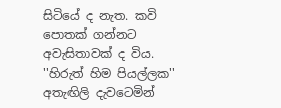සිටියේ ද නැත. කවි පොතක් ගන්නට අවැසිතාවක් ද විය. ''හිරුත් හිම පියල්ලක'' අතැඟිලි දැවටෙමින්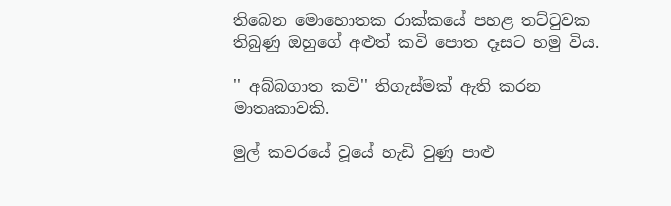තිබෙන මොහොතක රාක්කයේ පහළ තට්ටුවක තිබුණු ඔහුගේ අළුත් කවි පොත දෑසට හමු විය.

'' අබ්බගාත කවි'' තිගැස්මක් ඇති කරන මාතෘකාවකි.

මුල් කවරයේ වූයේ ‍හැඩි වුණු පාළු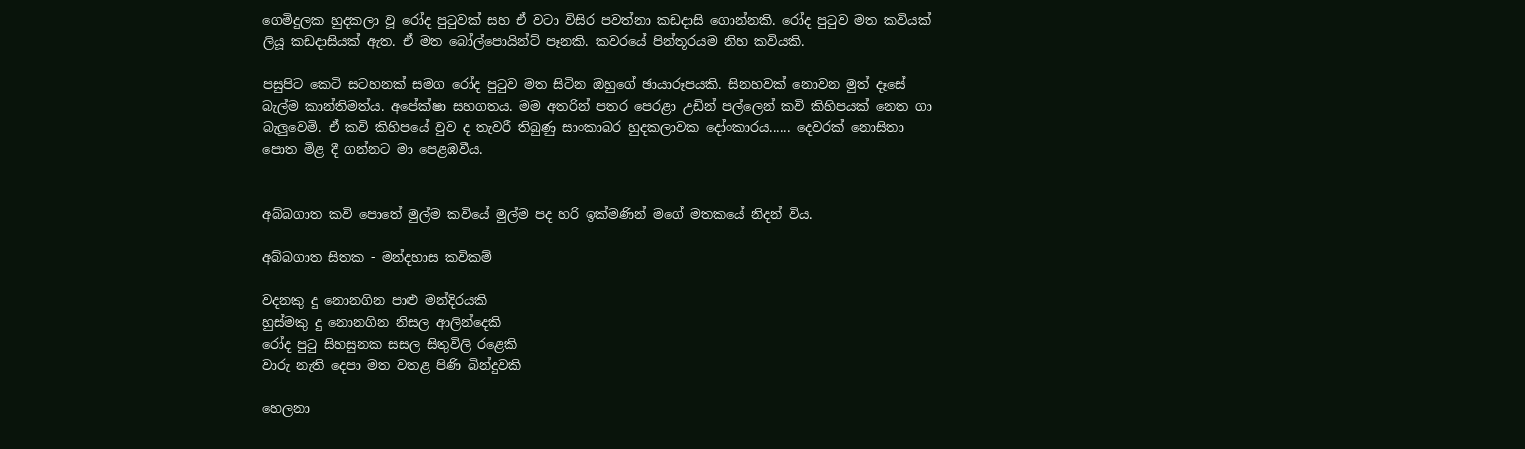ගෙමිදුලක හුදකලා වූ රෝද පුටුවක් සහ ඒ වටා විසිර පවත්නා කඩදාසි ගොන්නකි. රෝද පුටුව මත කවියක් ලියූ කඩදාසියක් ඇත. ඒ මත බෝල්පොයින්ට් පෑනකි. කවරයේ පින්තූරයම නිහ කවියකි.

පසුපිට කෙටි සටහනක් සමග රෝද පුටුව මත සිටින ඔහු‍ගේ ඡායාරූපයකි. සිනහවක් නොවන මුත් දෑසේ බැල්ම කාන්තිමත්ය. අපේක්ෂා සහගතය. මම අතරින් පතර පෙරළා උඩින් පල්ලෙන් කවි කිහිපයක් නෙත ගා බැලුවෙමි. ඒ කවි කිහිපයේ වුව ද තැවරී තිබුණු සාංකාබර හුදකලාවක දෝංකාරය...... දෙවරක් නොසිතා පොත මිළ දී ගන්නට මා පෙළඹවීය.


අබ්බගාත කවි පොතේ මුල්ම කවියේ මුල්ම පද හරි ඉක්මණින් මගේ මතකයේ නිදන් විය.

අබ්බගාත සිතක - මන්දහාස කවිකම්

වදනකු දු නොනගින පාළු මන්දිරයකි
හුස්මකු දු නොනගින නිසල ආලින්දෙකි
රෝද පුටු සිහසුනක සසල සිතුවිලි රළෙකි
වාරු නැති දෙපා මත වතළ පිණි බින්දුවකි

හෙලනා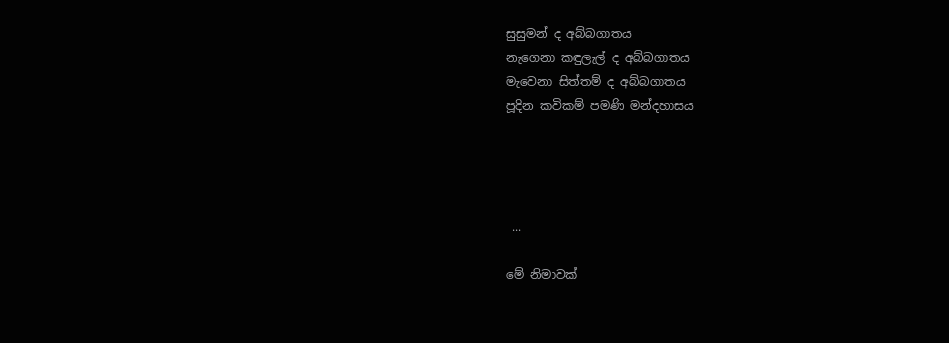සුසුමන් ද අබ්බගාතය
නැගෙනා කඳුලැල් ද අබ්බගාතය
මැවෙනා සිත්තම් ද අබ්බගාතය
පූදින කවිකම් පමණි මන්දහාසය




 ...

මේ නිමාවක්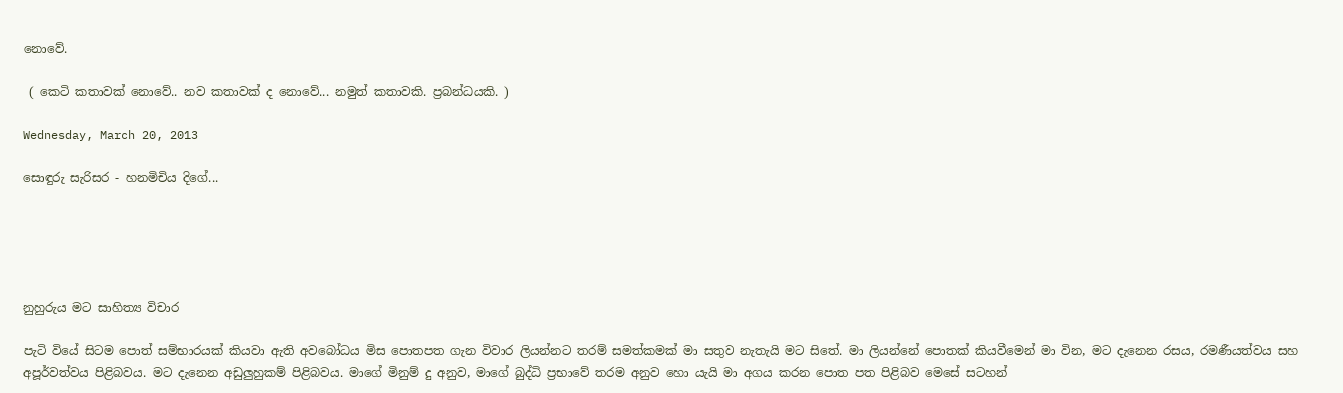නොවේ.

 ( කෙටි කතාවක් නොවේ.. නව කතාවක් ද නොවේ... නමුත් කතාවකි. ප්‍රබන්ධයකි. )

Wednesday, March 20, 2013

සොඳුරු සැරිසර - හනමිචිය දිගේ...





නුහුරුය මට සාහිත්‍ය විචාර

පැටි වියේ සිටම පොත් සම්භාරයක් කියවා ඇති අව‍බෝධය මිස පොතපත ගැන විවාර ලියන්නට තරම් සමත්කමක් මා සතුව නැතැයි මට සිතේ. මා ලියන්නේ පොතක් කියවීමෙන් මා වින, මට දැනෙන රසය, රමණීයත්වය සහ අපූර්වත්වය පිළිබවය. මට දැනෙන අඩුලුහුකම් පිළිබවය. මාගේ මිනුම් දු අනුව, මාගේ බුද්ධි ප්‍රභාවේ තරම අනුව හො යැයි මා අගය කරන පොත පත පිළිබව මෙ‍සේ සටහන්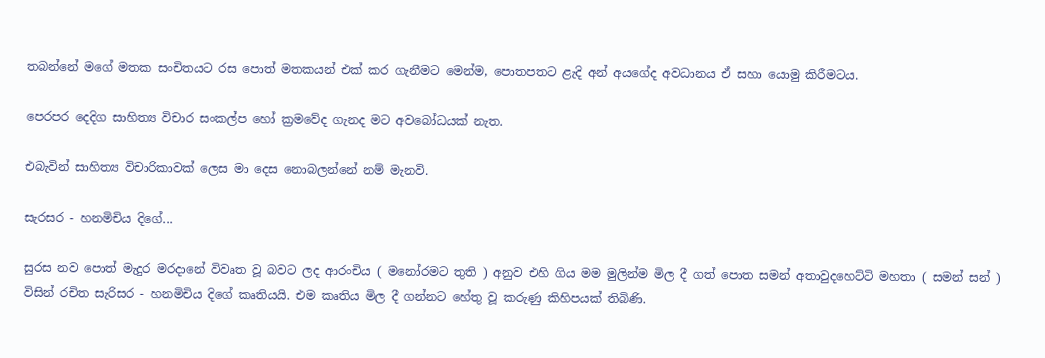තබන්නේ මගේ මතක සංචිතයට රස පොත් මතකයන් එක් කර ගැනීමට මෙන්ම, පොතපතට ළැදි අන් අයගේද අවධානය ඒ සහා යොමු කිරීමටය.

පෙරපර දෙදිග සාහිත්‍ය විචාර සංකල්ප හෝ ක්‍රමවේද ගැනද මට අවබෝධයක් නැත.

එබැවින් සාහිත්‍ය විචාරිකාවක් ලෙස මා දෙස නොබලන්නේ නම් මැනවි.

සැරසර - හනමිචිය දිගේ...

සුරස නව පොත් මැදුර මරදානේ විවෘත වූ බවට ලද ආරංචිය ( මනෝරමට තුති ) අනුව එහි ගිය මම මුලින්ම මිල දී ගත් පොත සමන් අතාවුදහෙට්ටි මහතා ( සමන් සන් ) විසින් රචිත සැරිසර - හනමිචිය දිගේ කෘතියයි. එම කෘතිය මිල දී ගන්නට හේතු වූ කරුණු කිහිපයක් තිබිණි.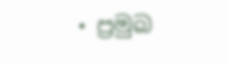• ප්‍රමුඛ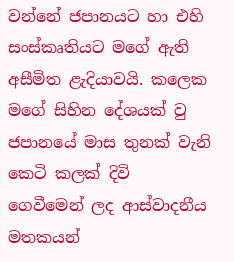වන්නේ ජපානයට හා එහි සංස්කෘතියට මගේ ඇති අසීමිත ළැදියාවයි. කලෙක මගේ සිහින දේශයක් වු ජපානයේ මාස තුනක් වැනි කෙටි කලක් දිවි ගෙවීමෙන් ලද ආස්වාදනීය මතකයන්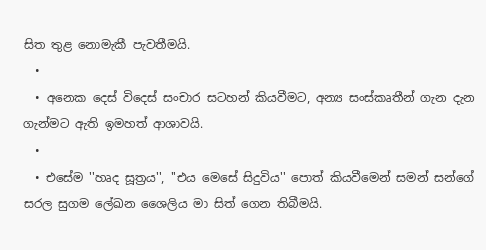සිත තුළ නොමැකී පැවතීමයි.
  •
  • අනෙක දෙස් විදෙස් සංචාර සටහන් කියවීමට, අන්‍ය සංස්කෘතීන් ගැන දැන ගැන්ම‍ට ඇති ඉමහත් ආශාවයි.
  •
  • එසේම ''හෘද සූත්‍රය'', ''එය මෙසේ සිදුවිය'' පොත් කියවීමෙන් සමන් සන්ගේ සරල සුගම ලේඛන ශෛලිය මා සිත් ගෙන තිබීමයි.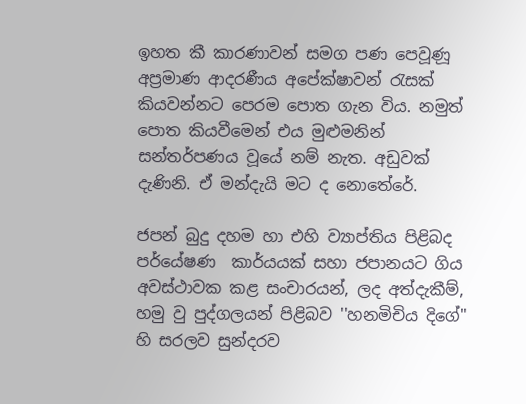ඉහත කී කාරණාවන් සමග පණ පෙවූණූ අප්‍රමාණ ආදරණීය අපේක්ෂාවන් රැසක් කියවන්නට පෙරම පොත ගැන විය. නමුත් පොත කියවීමෙන් එය මුළුමනින් සන්තර්පණය වූයේ නම් නැත. අඩුවක් දැණිනි. ඒ මන්දැයි මට ද නොතේරේ.

ජපන් බුදු දහම හා එහි ව්‍යාප්තිය පිළිබද පර්යේෂණ  කාර්යයක් සහා ජපානයට ගිය අවස්ථාවක කළ සංචාරයන්, ලද අත්දැකීම්, හමු වු පුද්ගලයන් පිළිබව ''හනමිචිය දිගේ'' හි සරලව සුන්දරව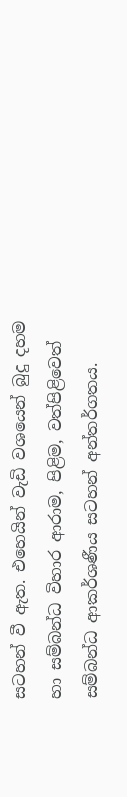සටහන් වී ඇත. එහෙයින් වැඩි වශයෙන් බුදු දහම හා සම්බන්ධ විහාර ආරාම, පිළිම, වත්පිළිවෙත් සම්බන්ධ ආකර්ශණීය සටහන් අන්තර්ගතය.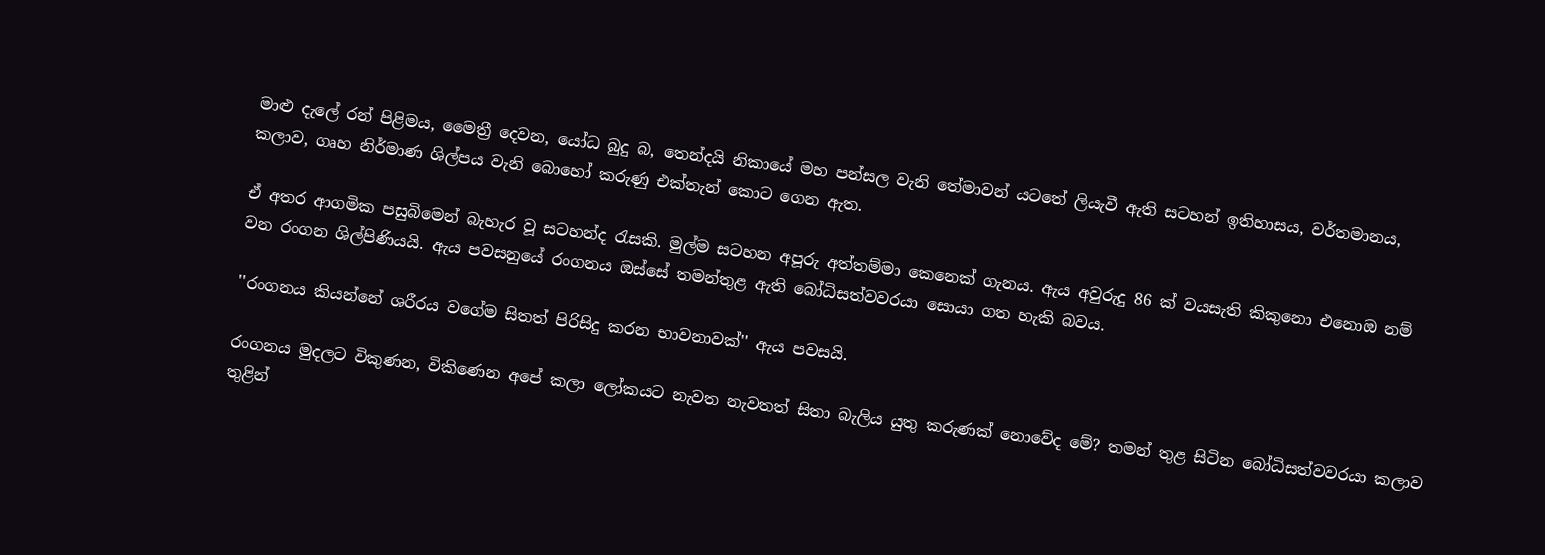මාළු දැලේ රන් පිළිමය, මෛත්‍රී දෙවන, යෝධ බුදු බ, තෙන්දයි නිකායේ මහ පන්සල වැනි තේමාවන් යටතේ ලියැවී ඇති සටහන් ‍ඉතිහාසය, වර්තමානය, කලාව, ගෘහ නිර්මාණ ශිල්පය වැනි බොහෝ කරුණු එක්තැන් කොට ගෙන ඇත.

ඒ අතර ආගමික පසුබිමෙන් බැහැර වූ ‍‍සටහන්ද රැසකි. මුල්ම සටහන අපූරු අත්තම්මා කෙනෙක් ගැනය. ඇය අවුරුදු 86 ක් වයසැති කිකුනො එනොඔ නම් වන රංගන ශිල්පිණියයි. ඇය පවසනුයේ රංගනය ඔස්සේ තමන්තුළ ඇති බෝධිසත්වවරයා සොයා ගත හැකි බවය.

''රංගනය කියන්නේ ශරීරය වගේම සිතත් පිරිසිදු කරන භාවනාවක්'' ඇය පවසයි.

රංගනය මුදලට විකුණන, විකිණෙන අපේ කලා ලෝකයට නැවත නැවතත් සිතා බැලිය යුතු කරුණක් නොවේද මේ? තමන් තුළ සිටින බෝධිසත්වවරයා කලාව තුළින්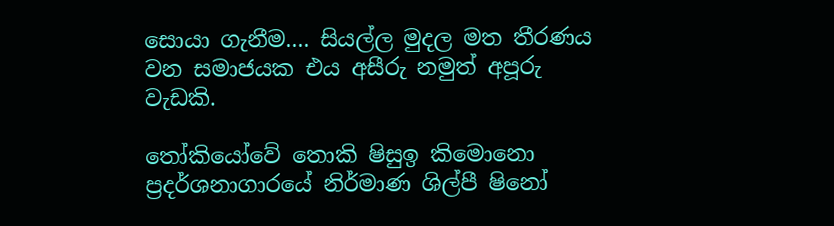සොයා ගැනීම.... සියල්ල මුදල මත තීරණය වන සමාජයක එය අසීරු නමුත් අපූරු වැඩකි.

තෝකියෝවේ තොකි ෂිසුඉ කිමොනො ප්‍රදර්ශනාගාරයේ නිර්මාණ ශිල්පී ෂිනෝ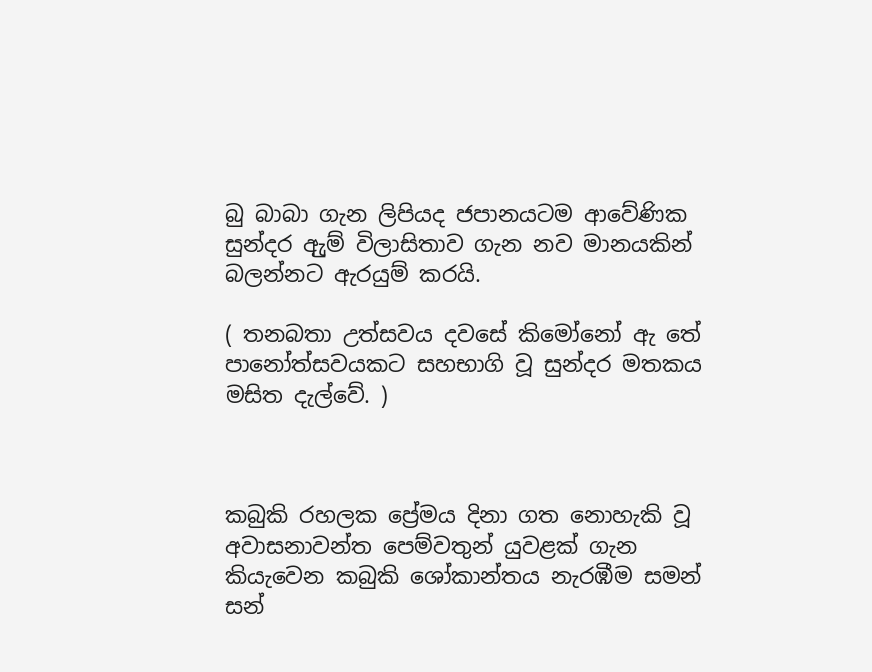බු බාබා ගැන ලිපියද ජපාන‍‍යටම ආවේණික සුන්දර ඇුම් විලාසිතාව ගැන නව මානයකින් බලන්නට ඇරයුම් කරයි.

( තනබතා උත්සවය දවසේ කිමෝනෝ ඇ තේ පානෝත්සවයකට සහභාගි වූ සුන්දර මතකය මසිත දැල්වේ. )



කබුකි රහලක ප්‍රේමය දිනා ගත නොහැකි වූ අවාසනාවන්ත පෙම්වතුන් යුවළක් ගැන කියැවෙන කබුකි ශෝකාන්තය නැරඹීම සමන් සන්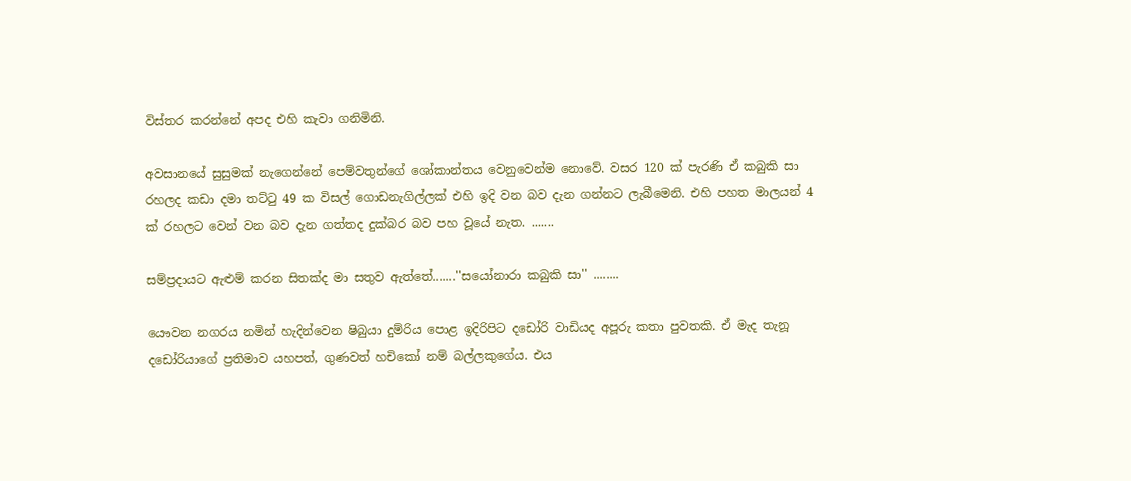විස්තර කරන්නේ අපද එහි කැවා ගනිමිනි.

අවසානයේ සුසුමක් නැගෙන්නේ පෙම්වතුන්ගේ ශෝකාන්තය වෙනුවෙන්ම නොවේ. වසර 120 ක් පැරණි ඒ කබුකි සා රහලද කඩා දමා තට්ටු 49 ක විසල් ගොඩනැගිල්ලක් එහි ඉදි වන බව දැන ගන්නට ලැබීමෙනි. එහි පහත මාලයන් 4 ක් රහලට වෙන් වන බව දැන ගත්තද දුක්බර බව පහ වූයේ නැත. .......

සම්ප්‍රදායට ඇළුම් කරන සිතක්ද මා සතුව ඇත්තේ.......''සයෝනාරා කබුකි සා'' ........

යෞවන නගරය නමින් හැදින්වෙන ෂිබුයා දුම්රිය ‍පොළ ඉදිරිපිට දඩෝරි වාඩියද අපූරු කතා පුවතකි. ඒ මැද තැනූ දඩෝරියාගේ ප්‍රතිමාව යහපත්, ගුණවත් හචිකෝ නම් බල්ලකුගේය. එය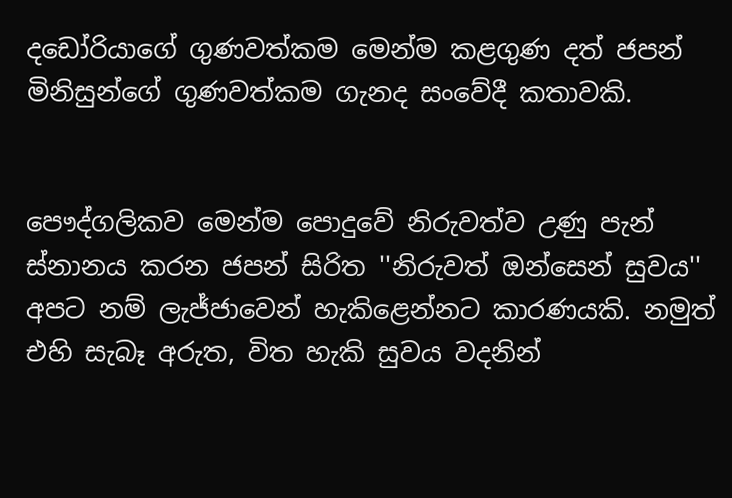දඩෝරියාගේ ගුණවත්කම මෙන්ම කළගුණ දත් ජපන් මිනිසුන්ගේ ගුණවත්කම ගැනද සංවේදී කතාවකි.


පෞද්ගලිකව මෙන්ම පොදුවේ නිරුවත්ව උණු පැන් ස්නානය කරන ජපන් සිරිත ''නිරුවත් ඔන්සෙන් සුවය'' අපට නම් ලැජ්ජාවෙන් හැකිළෙන්නට කාරණයකි. නමුත් එහි සැබෑ අරුත, විත හැකි සුවය වදනින්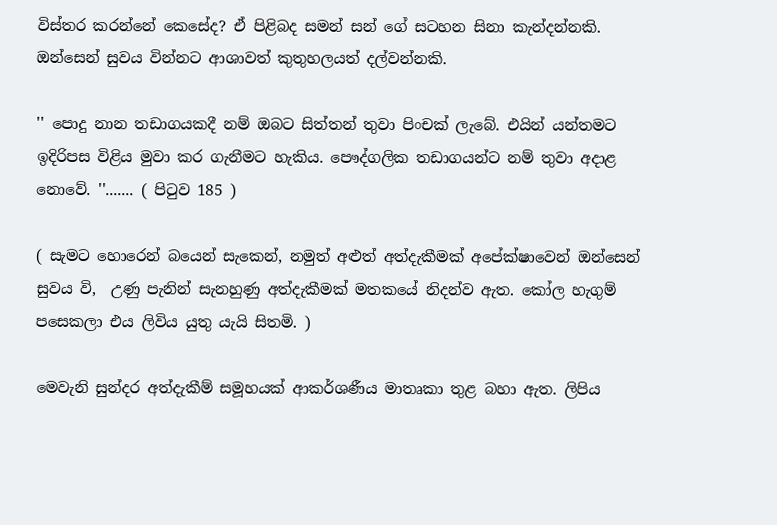විස්තර කරන්නේ කෙසේද? ඒ පිළිබද සමන් සන් ගේ සටහන සිනා කැන්දන්නකි. ඔන්සෙන් සුවය වින්නට ආශාවත් කුතුහලයත් දල්වන්නකි.

'' පොදු නාන තඩාගයකදී නම් ඔබට සිත්තන් තුවා පිංචක් ලැබේ. එයින් යන්තමට ඉදිරිපස විළිය මුවා කර ගැනීමට හැකිය. පෞද්ගලික තඩාගයන්ට නම් තුවා අදාළ නොවේ. ''....... ( පිටුව 185 )

( සැමට හොරෙන් බයෙන් සැකෙන්, නමුත් අළුත් අත්දැකීමක් අපේක්ෂාවෙන් ඔන්සෙන් සුවය වි,  උණු පැනින් සැනහුණු අත්දැකීමක් මතකයේ නිදන්ව ඇත. කෝල හැගුම් පසෙකලා එය ලිවිය යුතු යැයි සිතමි. )

මෙවැනි සුන්දර අත්දැකීම් සමූහයක් ආකර්ශණීය මාතෘකා තුළ බහා ඇත. ලිපිය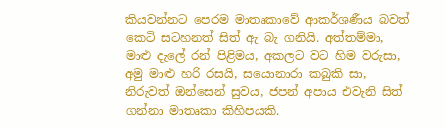කියවන්නට පෙරම මාතෘකාවේ ආකර්ශණීය බවත් කෙටි සටහනත් සිත් ඇ බැ ගනියි. අත්තම්මා, මාළු දැලේ රන් පිළිමය, අකලට වට හිම වරුසා, අමු මාළු හරි රසයි, සයොනාරා කබුකි සා, නිරුවත් ඔන්සෙන් සුවය, ජපන් අපාය එවැනි සිත් ගන්නා මාතෘකා කිහිපයකි.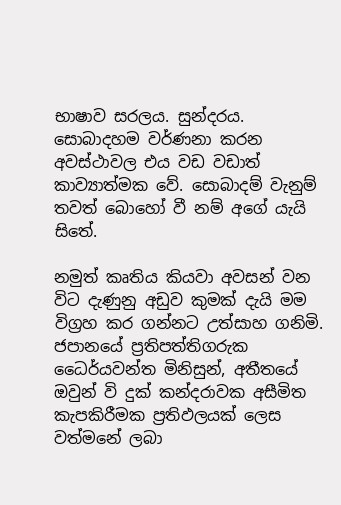භාෂාව සරලය. සුන්දරය. සොබාදහම වර්ණනා කරන අවස්ථාවල එය වඩ වඩාත් කාව්‍යාත්මක ‍වේ. සොබාදම් වැනුම් තවත් බොහෝ වී නම් අගේ යැයි සිතේ.

නමුත් කෘතිය කියවා අවසන් වන විට දැණුනු අඩුව කුමක් දැයි මම විග්‍රහ කර ගන්නට උත්සාහ ගනිමි. ජපානයේ ප්‍රතිපත්තිගරුක ධෛර්යවන්ත මිනිසුන්, අතීතයේ ඔවුන් වි දුක් කන්දරාවක අසීමිත කැපකිරීමක ප්‍රතිඵලයක් ලෙස වත්මනේ ලබා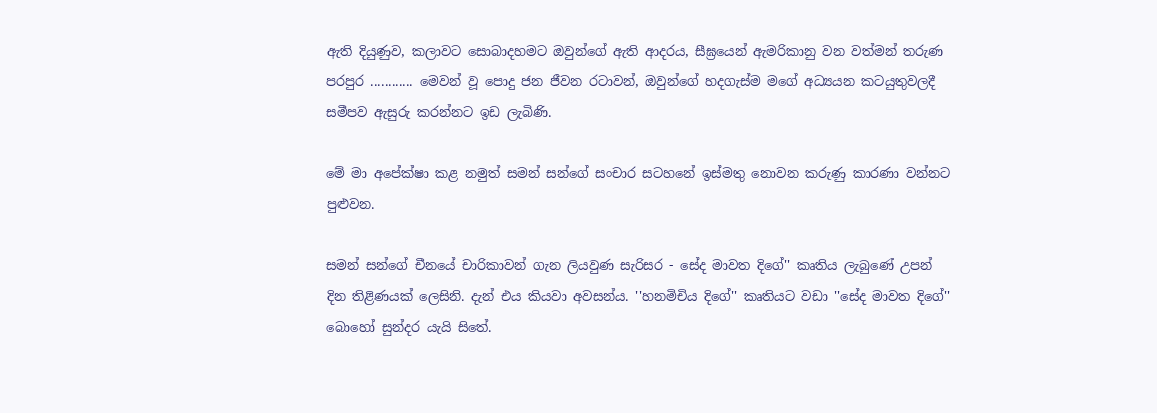ඇති දියුණුව, කලාවට සොබාදහමට ඔවුන්ගේ ඇති ආදරය, සීඝ්‍රයෙන් ඇමරිකානු වන වත්මන් තරුණ පරපුර ............ මෙවන් වූ පොදු ජන ජීවන රටාවන්, ඔවුන්ගේ හදගැස්ම මගේ අධ්‍යයන කටයුතුවලදී සමීපව ඇසුරු කරන්නට ඉඩ ලැබිණි.

මේ මා අපේක්ෂා කළ නමුත් සමන් සන්ගේ සංචාර සටහනේ ඉස්මතු නොවන කරුණු කාරණා වන්නට පුළුවන.

සමන් සන්ගේ චීනයේ චාරිකාවන් ගැන ලියවුණ සැරිසර - සේද මාවත දිගේ'' කෘතිය ලැබුණේ උපන් දින තිළිණයක් ලෙසිනි. දැන් එය කියවා අවසන්ය. ''හනමිචිය දිගේ'' කෘතියට වඩා ''සේද මාවත දිගේ'' බොහෝ සුන්දර යැයි සිතේ.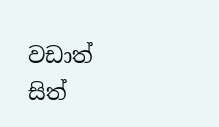වඩාත් සිත්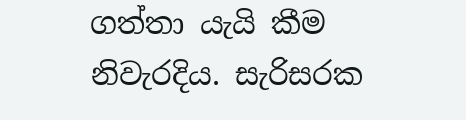ගත්තා යැයි කීම නිවැරදිය. සැරිසරක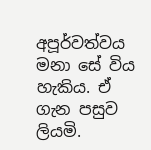අපූර්වත්වය මනා සේ විය හැකිය. ඒ ගැන පසුව ලියමි.